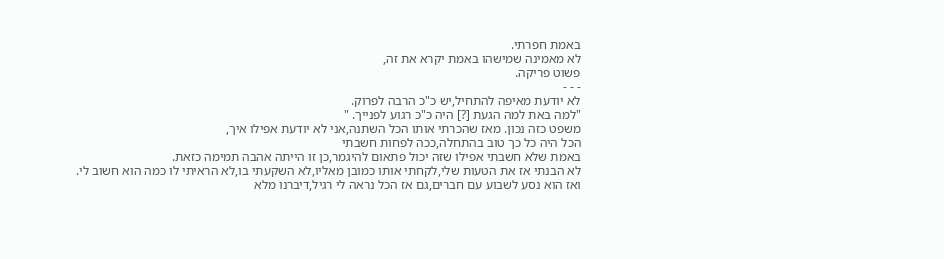באמת חפרתי.
לא מאמינה שמישהו באמת יקרא את זה,
פשוט פריקה.
- - -
לא יודעת מאיפה להתחיל,יש כ"כ הרבה לפרוק.
"למה באת למה הגעת [?] היה כ"כ רגוע לפנייך. "
משפט כזה נכון. מאז שהכרתי אותו הכל השתנה,אני לא יודעת אפילו איך,
הכל היה כל כך טוב בהתחלה,ככה לפחות חשבתי
באמת שלא חשבתי אפילו שזה יכול פתאום להיגמר,כן זו הייתה אהבה תמימה כזאת.
לא הבנתי אז את הטעות שלי,לקחתי אותו כמובן מאליו,לא השקעתי בו,לא הראיתי לו כמה הוא חשוב לי.
ואז הוא נסע לשבוע עם חברים,גם אז הכל נראה לי רגיל,דיברנו מלא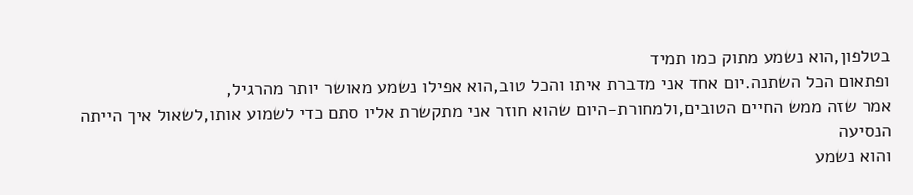בטלפון,הוא נשמע מתוק כמו תמיד
ופתאום הכל השתנה.יום אחד אני מדברת איתו והכל טוב,הוא אפילו נשמע מאושר יותר מהרגיל,
אמר שזה ממש החיים הטובים,ולמחורת-היום שהוא חוזר אני מתקשרת אליו סתם כדי לשמוע אותו,לשאול איך הייתה הנסיעה
והוא נשמע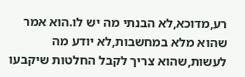רע,מדוכא,לא הבנתי מה יש לו.הוא אמר שהוא מלא במחשבות,לא יודע מה לעשות,שהוא צריך לקבל החלטות שיקבעו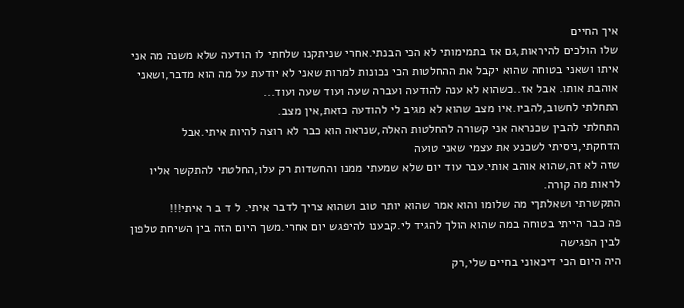איך החיים
שלו הולכים להיראות,גם אז בתמימותי לא הכי הבנתי.אחרי שניתקנו שלחתי לו הודעה שלא משנה מה אני איתו ושאני בטוחה שהוא יקבל את ההחלטות הכי נכונות למרות שאני לא יודעת על מה הוא מדבר,ושאני אוהבת אותו. אבל אז..כשהוא לא ענה להודעה ועברה שעה ועוד שעה ועוד...
התחלתי לחשוב,להביו.איו מצב שהוא לא מגיב לי להודעה כזאת,אין מצב.
התחלתי להבין שכנראה אני קשורה להחלטות האלה,שנראה הוא כבר לא רוצה להיות איתי.אבל הדחקתי,ניסיתי לשכנע את עצמי שאני טועה
שזה לא זה,שהוא אוהב אותי.עבר עוד יום שלא שמעתי ממנו והחשדות רק עלו,החלטתי להתקשר אליו לראות מה קורה.
התקשרתי ושאלתךי מה שלומו והוא אמר שהוא יותר טוב ושהוא צריך לדבר איתי. ל ד ב ר איתי!!!
פה כבר הייתי בטוחה במה שהוא הולך להגיד לי.קבענו להיפגש יום אחרי.משך היום הזה בין השיחת טלפון לבין הפגישה
היה היום הכי דיכאוני בחיים שלי,רק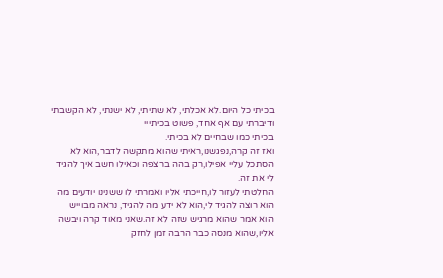בכיתי כל היום.לא אכלתי, לא שתיתי, לא ישנתי, לא הקשבתי ודיברתי עם אף אחד, פשוט בכיתייי
בכיתי כמו שבחיים לא בכיתי.
ואז זה קרה,נפגשנו,ראיתי שהוא מתקשה לדבר,הוא לא הסתכל עליי אפילו,רק בהה ברצפה וכאילו חשב איך להגיד לי את זה.
החלטתי לעזור לו,חייכתי אליו ואמרתי לו ששנינו יודעים מה הוא רוצה להגיד לי,הוא לא ידע מה להגיד, נראה מבוייש
הוא אמר שהוא מרגיש שזה לא זה.שאני מאוד קרה ויבשה אליו,שהוא מנסה כבר הרבה זמן לחזק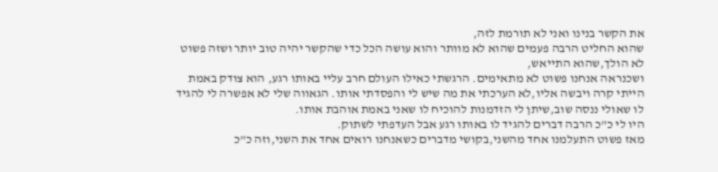את הקשר בנינו ואני לא תורמת לזה,
שהוא החליט הרבה פעמים שהוא לא מוותר והוא עושה הכל כדי שהקשר יהיה טוב יותר ושזה פשוט לא הולך,שהוא התייאש,
ושכנראה אנחנו פשוט לא מתאימים. הרגשתי כאילו העולם חרב עליי באותו רגע, הוא צודק באמת הייתי קרה ויבשה אליו,לא הערכתי את מה שיש לי והפסדתי אותו. הגאווה שלי לא אפשרה לי להגיד לו שאולי ננסה שוב,שיתן לי הזדמנות להוכיח לו שאני באמת אוהבת אותו.
היו לי כ"כ הרבה דברים להגיד לו באותו רגע אבל העדפתי לשתוק.
מאז פשוט התעלמנו אחד מהשני,בקושי מדברים כשאנחנו רואים אחד את השני,וזה כ"כ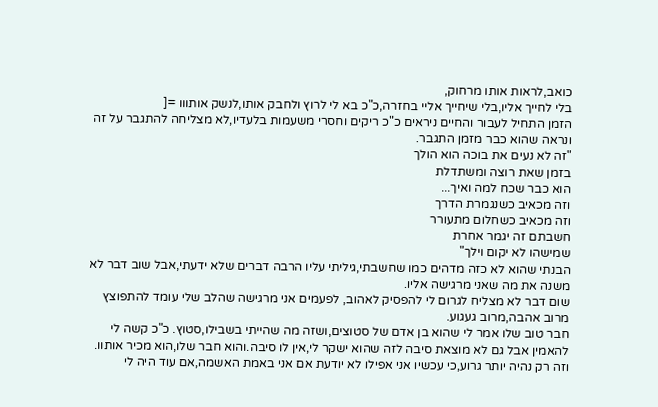כואב,לראות אותו מרחוק,
בלי לחייך אליו,בלי שיחייך אליי בחזרה,כ"כ בא לי לרוץ ולחבק אותו,לנשק אותווו =[
הזמן התחיל לעבור והחיים ניראים כ"כ ריקים וחסרי משעמות בלעדיו,לא מצליחה להתגבר על זה ונראה שהוא כבר מזמן התגבר.
"זה לא נעים את בוכה הוא הולך
בזמן שאת רוצה ומשתדלת
הוא כבר שכח למה ואיך...
וזה מכאיב כשנגמרת הדרך
וזה מכאיב כשחלום מתעורר
חשבתם זה יגמר אחרת
שמישהו לא יקום וילך"
הבנתי שהוא לא כזה מדהים כמו שחשבתי,גיליתי עליו הרבה דברים שלא ידעתי,אבל שוב דבר לא משנה את מה שאני מרגישה אליו.
שום דבר לא מצליח לגרום לי להפסיק לאהוב, לפעמים אני מרגישה שהלב שלי עומד להתפוצץ מרוב אהבה,מרוב געגוע.
חבר טוב שלו אמר לי שהוא בן אדם של סטוצים,ושזה מה שהייתי בשבילו,סטוץ. כ"כ קשה לי להאמין אבל גם לא מוצאת סיבה לזה שהוא ישקר לי,אין לו סיבה.והוא חבר שלו,הוא מכיר אותוו.
וזה רק נהיה יותר גרוע,כי עכשיו אני אפילו לא יודעת אם אני באמת האשמה,אם עוד היה לי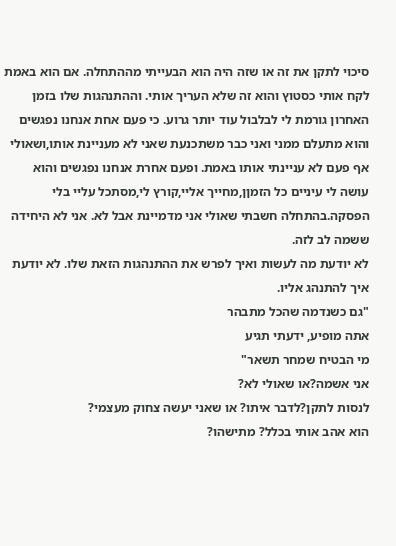סיכוי לתקן את זה או שזה היה הוא הבעייתי מההתחלה. אם הוא באמת לקח אותי כסטוץ והוא זה שלא העריך אותי. וההתנהגות שלו בזמן האחרון גורמת לי לבלבול עוד יותר גרוע. כי פעם אחת אנחנו נפגשים והוא מתעלם ממני ואני כבר משתכנעת שאני לא מעניינת אותו,ושאולי אף פעם לא עניינתי אותו באמת. ופעם אחרת אנחנו נפגשים והוא עושה לי עיניים כל הזמןן,מחייך אליי,קורץ לי,מסתכל עליי בלי הפסקה.בהתחלה חשבתי שאולי אני מדמיינת אבל לא. אני לא היחידה ששמה לב לזה.
לא יודעת מה לעשות ואיך לפרש את ההתנהגות הזאת שלו. לא יודעת איך להתנהג אליו.
"גם כשנדמה שהכל מתבהר
אתה מופיע, ידעתי תגיע
מי הבטיח שמחר תשאר"
אני אשמה?או שאולי לא?
לנסות לתקן?לדבר איתו? או שאני יעשה צחוק מעצמי?
הוא אהב אותי בכלל? מתישהו?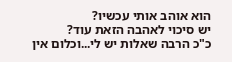הוא אוהב אותי עכשיו?
יש סיכוי לאהבה הזאת עוד?
כ"כ הרבה שאלות יש לי...וכלום אין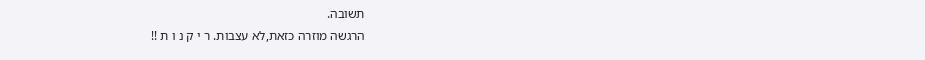תשובה.
הרגשה מוזרה כזאת,לא עצבות. ר י ק נ ו ת !!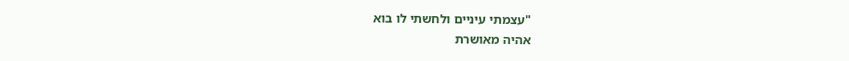"עצמתי עיניים ולחשתי לו בוא
אהיה מאושרת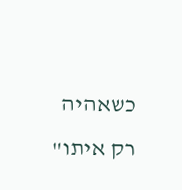כשאהיה רק איתו"